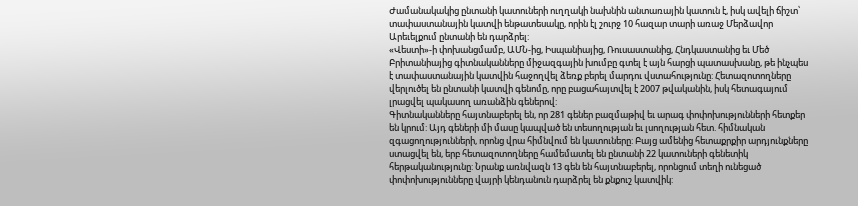Ժամանակակից ընտանի կատուների ուղղակի նախնին անտառային կատուն է, իսկ ավելի ճիշտ՝ տափաստանային կատվի ենթատեսակը, որին էլ շուրջ 10 հազար տարի առաջ Մերձավոր Արեւելքում ընտանի են դարձրել:
«Վեստի»-ի փոխանցմամբ, ԱՄՆ-ից, Իսպանիայից, Ռուսաստանից, Հնդկաստանից եւ Մեծ Բրիտանիայից գիտնականները միջազգային խումբը գտել է այն հարցի պատասխանը, թե ինչպես է տափաստանային կատվին հաջողվել ձեռք բերել մարդու վստահությունը: Հետազոտողները վերլուծել են ընտանի կատվի գենոմը, որը բացահայտվել է 2007 թվականին, իսկ հետագայում լրացվել պակասող առանձին գեներով:
Գիտնականները հայտնաբերել են, որ 281 գեներ բազմաթիվ եւ արագ փոփոխությունների հետքեր են կրում: Այդ գեների մի մասը կապված են տեսողության եւ լսողության հետ. հիմնական զգացողությունների, որոնց վրա հիմնվում են կատուները: Բայց ամենից հետաքրքիր արդյունքները ստացվել են, երբ հետազոտողները համեմատել են ընտանի 22 կատուների գենետիկ հերթականությունը: Նրանք առնվազն 13 գեն են հայտնաբերել, որոնցում տեղի ունեցած փոփոխությունները վայրի կենդանուն դարձրել են քնքուշ կատվիկ: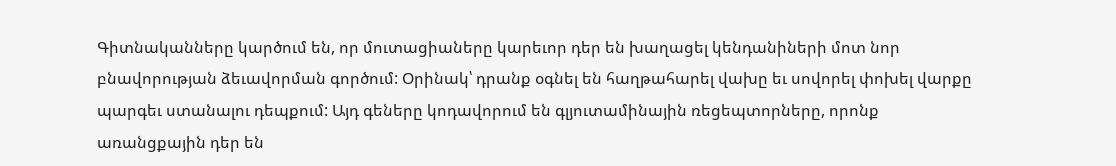Գիտնականները կարծում են, որ մուտացիաները կարեւոր դեր են խաղացել կենդանիների մոտ նոր բնավորության ձեւավորման գործում: Օրինակ՝ դրանք օգնել են հաղթահարել վախը եւ սովորել փոխել վարքը պարգեւ ստանալու դեպքում: Այդ գեները կոդավորում են գլյուտամինային ռեցեպտորները, որոնք առանցքային դեր են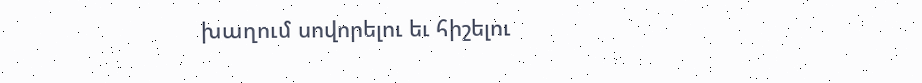խաղում սովորելու եւ հիշելու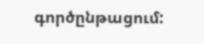գործընթացում: